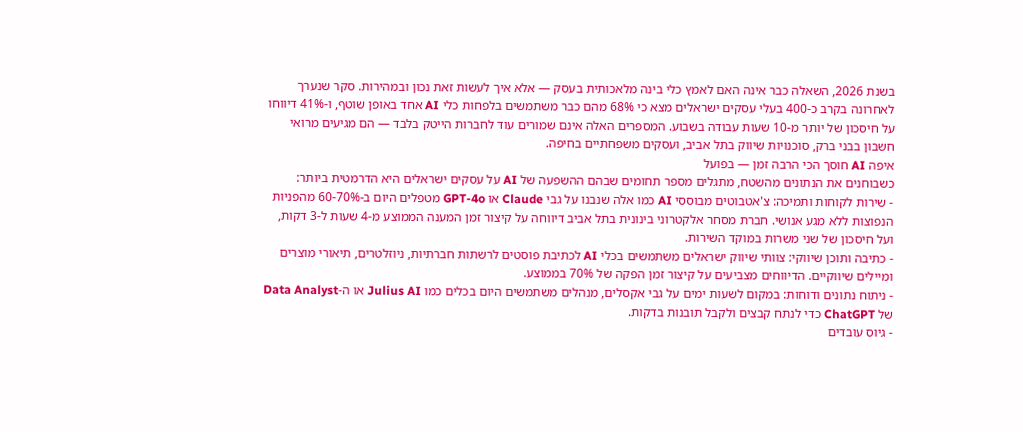בשנת 2026, השאלה כבר אינה האם לאמץ כלי בינה מלאכותית בעסק — אלא איך לעשות זאת נכון ובמהירות. סקר שנערך לאחרונה בקרב כ-400 בעלי עסקים ישראלים מצא כי 68% מהם כבר משתמשים בלפחות כלי AI אחד באופן שוטף, ו-41% דיווחו על חיסכון של יותר מ-10 שעות עבודה בשבוע. המספרים האלה אינם שמורים עוד לחברות הייטק בלבד — הם מגיעים מרואי חשבון בבני ברק, סוכנויות שיווק בתל אביב, ועסקים משפחתיים בחיפה.
איפה AI חוסך הכי הרבה זמן — בפועל
כשבוחנים את הנתונים מהשטח, מתגלים מספר תחומים שבהם ההשפעה של AI על עסקים ישראלים היא הדרמטית ביותר:
- שירות לקוחות ותמיכה: צ'אטבוטים מבוססי AI כמו אלה שנבנו על גבי Claude או GPT-4o מטפלים היום ב-60-70% מהפניות הנפוצות ללא מגע אנושי. חברת מסחר אלקטרוני בינונית בתל אביב דיווחה על קיצור זמן המענה הממוצע מ-4 שעות ל-3 דקות, ועל חיסכון של שני משרות במוקד השירות.
- כתיבה ותוכן שיווקי: צוותי שיווק ישראלים משתמשים בכלי AI לכתיבת פוסטים לרשתות חברתיות, ניוזלטרים, תיאורי מוצרים ומיילים שיווקיים. הדיווחים מצביעים על קיצור זמן הפקה של 70% בממוצע.
- ניתוח נתונים ודוחות: במקום לשעות ימים על גבי אקסלים, מנהלים משתמשים היום בכלים כמו Julius AI או ה-Data Analyst של ChatGPT כדי לנתח קבצים ולקבל תובנות בדקות.
- גיוס עובדים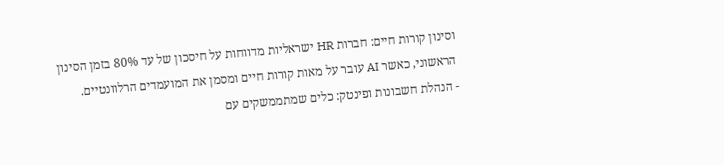וסינון קורות חיים: חברות HR ישראליות מדווחות על חיסכון של עד 80% בזמן הסינון הראשוני, כאשר AI עובר על מאות קורות חיים ומסמן את המועמדים הרלוונטיים.
- הנהלת חשבונות ופינטק: כלים שמתממשקים עם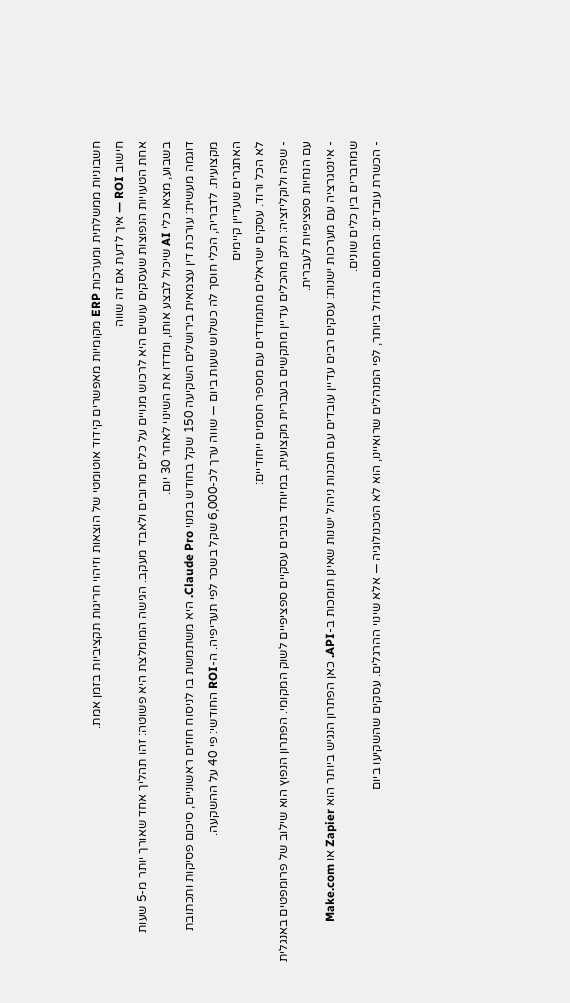חשבוניות ממשלתית ומערכות ERP מקומיות מאפשרים קידוד אוטומטי של הוצאות וזיהוי חריגות תקציביות בזמן אמת.
חישוב ROI — איך לדעת אם זה שווה
אחת הטעויות הנפוצות שעסקים עושים היא לרכוש מנויים על כלים מרובים ולאבד מעקב. הגישה המומלצת היא פשוטה: זהו תהליך אחד שאורך יותר מ-5 שעות בשבוע, מצאו כלי AI שיכול לבצע אותו, ומדדו את השינוי לאחר 30 יום.
דוגמה מעשית: עורכת דין עצמאית בירושלים השקיעה 150 שקל בחודש במנוי Claude Pro. היא משתמשת בו לניסוח חוזים ראשוניים, סיכום פסיקות ותכתובת מקצועית. לדבריה, הכלי חוסך לה כשלוש שעות ביום — שווה ערך לכ-6,000 שקל בשכר לפי תעריפיה. ה-ROI החודשי: פי 40 על ההשקעה.
האתגרים שעדיין קיימים
לא הכל ורוד. עסקים ישראלים מתמודדים עם מספר חסמים ייחודיים:
- שפה ולוקליזציה: חלק מהכלים עדיין מתקשים בעברית מקצועית, במיוחד בניבים עסקיים ספציפיים לשוק המקומי. הפתרון הנפוץ הוא שילוב של פרומפטים באנגלית עם הנחיות ספציפיות לעברית.
- אינטגרציה עם מערכות ישנות: עסקים רבים עדיין עובדים עם תוכנות ניהול ישנות שאינן תומכות ב-API. כאן הפתרון הנגיש ביותר הוא Zapier או Make.com שמחברים בין כלים שונים.
- הכשרת עובדים: המחסום הגדול ביותר, לפי המנהלים שרואיינו, הוא לא הטכנולוגיה — אלא שינוי ההרגלים. עסקים שהשקיעו ביום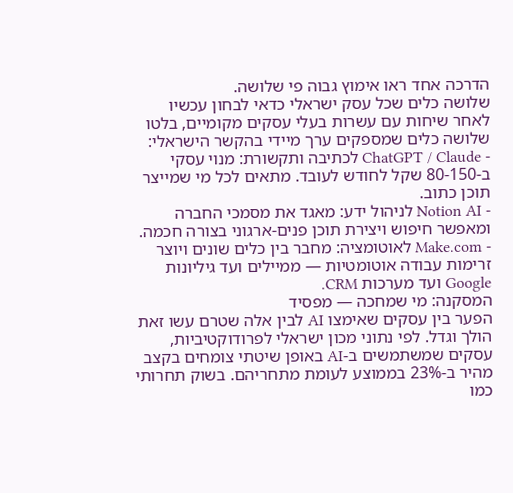הדרכה אחד ראו אימוץ גבוה פי שלושה.
שלושה כלים שכל עסק ישראלי כדאי לבחון עכשיו
לאחר שיחות עם עשרות בעלי עסקים מקומיים, בלטו שלושה כלים שמספקים ערך מיידי בהקשר הישראלי:
- ChatGPT / Claude לכתיבה ותקשורת: מנוי עסקי ב-80-150 שקל לחודש לעובד. מתאים לכל מי שמייצר תוכן כתוב.
- Notion AI לניהול ידע: מאגד את מסמכי החברה ומאפשר חיפוש ויצירת תוכן פנים-ארגוני בצורה חכמה.
- Make.com לאוטומציה: מחבר בין כלים שונים ויוצר זרימות עבודה אוטומטיות — ממיילים ועד גיליונות Google ועד מערכות CRM.
המסקנה: מי שמחכה — מפסיד
הפער בין עסקים שאימצו AI לבין אלה שטרם עשו זאת הולך וגדל. לפי נתוני מכון ישראלי לפרודוקטיביות, עסקים שמשתמשים ב-AI באופן שיטתי צומחים בקצב מהיר ב-23% בממוצע לעומת מתחריהם. בשוק תחרותי כמו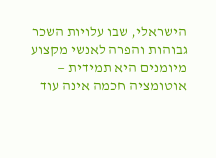הישראלי, שבו עלויות השכר גבוהות והפרה לאנשי מקצוע מיומנים היא תמידית — אוטומציה חכמה אינה עוד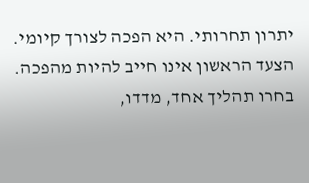יתרון תחרותי. היא הפכה לצורך קיומי.
הצעד הראשון אינו חייב להיות מהפכה. בחרו תהליך אחד, מדדו,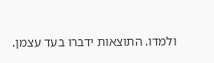ולמדו. התוצאות ידברו בעד עצמן.